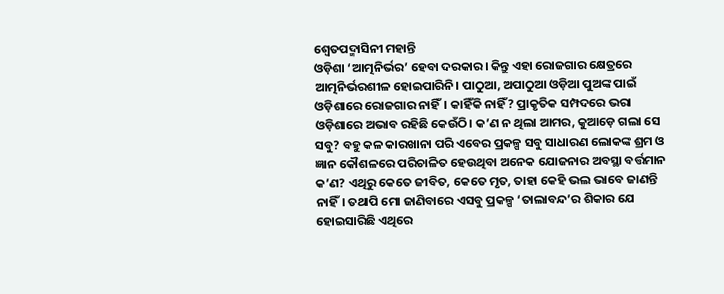ଶ୍ୱେତପଦ୍ମାସିନୀ ମହାନ୍ତି
ଓଡ଼ିଶା ‘ଆତ୍ମନିର୍ଭର’ ହେବା ଦରକାର। କିନ୍ତୁ ଏହା ରୋଜଗାର କ୍ଷେତ୍ରରେ ଆତ୍ମନିର୍ଭରଶୀଳ ହୋଇପାରିନି। ପାଠୁଆ, ଅପାଠୁଆ ଓଡ଼ିଆ ପୁଅଙ୍କ ପାଇଁ ଓଡ଼ିଶାରେ ରୋଜଗାର ନାହିଁ। କାହିଁକି ନାହିଁ? ପ୍ରାକୃତିକ ସମ୍ପଦରେ ଭରା ଓଡ଼ିଶାରେ ଅଭାବ ରହିଛି କେଉଁଠି। କ’ଣ ନ ଥିଲା ଆମର, କୁଆଡ଼େ ଗଲା ସେ ସବୁ? ବହୁ କଳ କାରଖାନା ପରି ଏବେର ପ୍ରକଳ୍ପ ସବୁ ସାଧାରଣ ଲୋକଙ୍କ ଶ୍ରମ ଓ ଜ୍ଞାନ କୌଶଳରେ ପରିଚାଳିତ ହେଉଥିବା ଅନେକ ଯୋଜନାର ଅବସ୍ଥା ବର୍ତ୍ତମାନ କ’ଣ? ଏଥିରୁ କେତେ ଜୀବିତ, କେତେ ମୃତ, ତାହା କେହି ଭଲ ଭାବେ ଜାଣନ୍ତି ନାହିଁ। ତଥାପି ମୋ ଜାଣିବାରେ ଏସବୁ ପ୍ରକଳ୍ପ ‘ତାଲାବନ୍ଦ’ର ଶିକାର ଯେ ହୋଇସାରିଛି ଏଥିରେ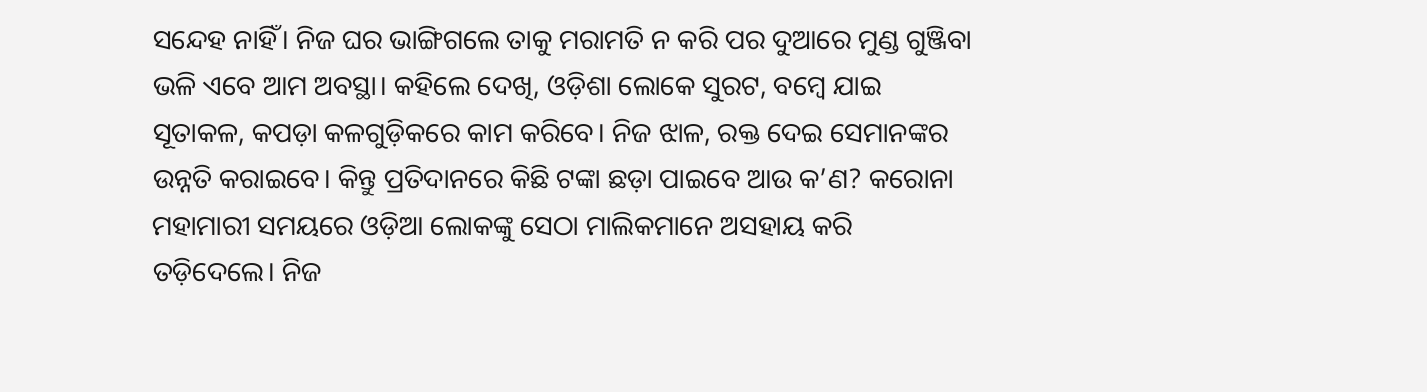ସନ୍ଦେହ ନାହିଁ। ନିଜ ଘର ଭାଙ୍ଗିଗଲେ ତାକୁ ମରାମତି ନ କରି ପର ଦୁଆରେ ମୁଣ୍ଡ ଗୁଞ୍ଜିବା ଭଳି ଏବେ ଆମ ଅବସ୍ଥା। କହିଲେ ଦେଖି, ଓଡ଼ିଶା ଲୋକେ ସୁରଟ, ବମ୍ବେ ଯାଇ ସୂତାକଳ, କପଡ଼ା କଳଗୁଡ଼ିକରେ କାମ କରିବେ। ନିଜ ଝାଳ, ରକ୍ତ ଦେଇ ସେମାନଙ୍କର ଉନ୍ନତି କରାଇବେ। କିନ୍ତୁ ପ୍ରତିଦାନରେ କିଛି ଟଙ୍କା ଛଡ଼ା ପାଇବେ ଆଉ କ’ଣ? କରୋନା ମହାମାରୀ ସମୟରେ ଓଡ଼ିଆ ଲୋକଙ୍କୁ ସେଠା ମାଲିକମାନେ ଅସହାୟ କରି ତଡ଼ିଦେଲେ। ନିଜ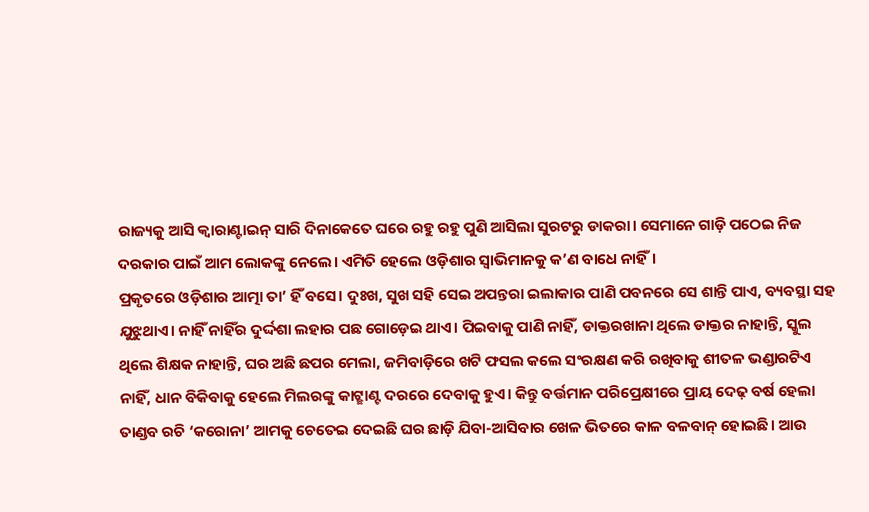ରାଜ୍ୟକୁ ଆସି କ୍ୱାରାଣ୍ଟାଇନ୍ ସାରି ଦିନାକେତେ ଘରେ ରହୁ ରହୁ ପୁଣି ଆସିଲା ସୁରଟରୁ ଡାକରା। ସେମାନେ ଗାଡ଼ି ପଠେଇ ନିଜ ଦରକାର ପାଇଁ ଆମ ଲୋକଙ୍କୁ ନେଲେ। ଏମିତି ହେଲେ ଓଡ଼ିଶାର ସ୍ବାଭିମାନକୁ କ’ଣ ବାଧେ ନାହିଁ।
ପ୍ରକୃତରେ ଓଡ଼ିଶାର ଆତ୍ମା ତା’ ହିଁ ବସେ। ଦୁଃଖ, ସୁଖ ସହି ସେଇ ଅପନ୍ତରା ଇଲାକାର ପାଣି ପବନରେ ସେ ଶାନ୍ତି ପାଏ, ବ୍ୟବସ୍ଥା ସହ ଯୁଝୁଥାଏ। ନାହିଁ ନାହିଁର ଦୁର୍ଦ୍ଦଶା ଲହାର ପଛ ଗୋଡ଼େଇ ଥାଏ। ପିଇବାକୁ ପାଣି ନାହିଁ, ଡାକ୍ତରଖାନା ଥିଲେ ଡାକ୍ତର ନାହାନ୍ତି, ସ୍କୁଲ ଥିଲେ ଶିକ୍ଷକ ନାହାନ୍ତି, ଘର ଅଛି ଛପର ମେଲା, ଜମିବାଡ଼ିରେ ଖଟି ଫସଲ କଲେ ସଂରକ୍ଷଣ କରି ରଖିବାକୁ ଶୀତଳ ଭଣ୍ଡାରଟିଏ ନାହିଁ, ଧାନ ବିକିବାକୁ ହେଲେ ମିଲରଙ୍କୁ କାଟ୍ଛାଣ୍ଟ ଦରରେ ଦେବାକୁ ହୁଏ। କିନ୍ତୁ ବର୍ତ୍ତମାନ ପରିପ୍ରେକ୍ଷୀରେ ପ୍ରାୟ ଦେଢ଼ ବର୍ଷ ହେଲା ତାଣ୍ଡବ ରଚି ‘କରୋନା’ ଆମକୁ ଚେତେଇ ଦେଇଛି ଘର ଛାଡ଼ି ଯିବା-ଆସିବାର ଖେଳ ଭିତରେ କାଳ ବଳବାନ୍ ହୋଇଛି। ଆଉ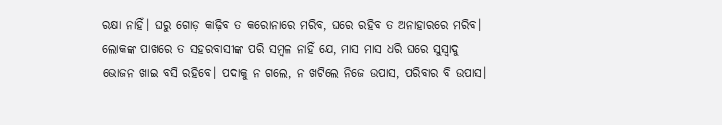ରକ୍ଷା ନାହିଁ। ଘରୁ ଗୋଡ଼ କାଢ଼ିବ ତ କରୋନାରେ ମରିବ, ଘରେ ରହିବ ତ ଅନାହାରରେ ମରିବ। ଲୋକଙ୍କ ପାଖରେ ତ ସହରବାସୀଙ୍କ ପରି ସମ୍ବଳ ନାହିଁ ଯେ, ମାସ ମାସ ଧରି ଘରେ ସୁସ୍ବାଦୁ ଭୋଜନ ଖାଇ ବସି ରହିବେ। ପଦାକୁ ନ ଗଲେ, ନ ଖଟିଲେ ନିଜେ ଉପାସ, ପରିବାର ବି ଉପାସ।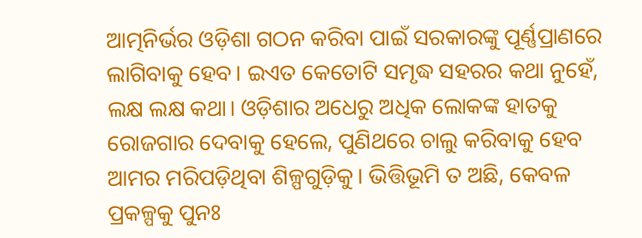ଆତ୍ମନିର୍ଭର ଓଡ଼ିଶା ଗଠନ କରିବା ପାଇଁ ସରକାରଙ୍କୁ ପୂର୍ଣ୍ଣପ୍ରାଣରେ ଲାଗିବାକୁ ହେବ। ଇଏତ କେତୋଟି ସମୃଦ୍ଧ ସହରର କଥା ନୁହେଁ, ଲକ୍ଷ ଲକ୍ଷ କଥା। ଓଡ଼ିଶାର ଅଧେରୁ ଅଧିକ ଲୋକଙ୍କ ହାତକୁ ରୋଜଗାର ଦେବାକୁ ହେଲେ, ପୁଣିଥରେ ଚାଲୁ କରିବାକୁ ହେବ ଆମର ମରିପଡ଼ିଥିବା ଶିଳ୍ପଗୁଡ଼ିକୁ। ଭିତ୍ତିଭୂମି ତ ଅଛି, କେବଳ ପ୍ରକଳ୍ପକୁ ପୁନଃ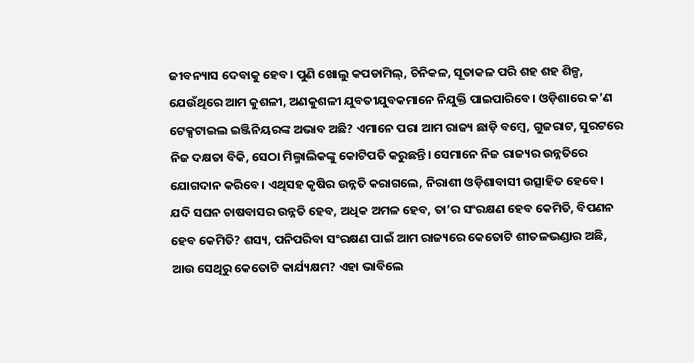ଜୀବନ୍ୟାସ ଦେବାକୁ ହେବ। ପୁଣି ଖୋଲୁ କପଡାମିଲ୍, ଚିନିକଳ, ସୂତାକଳ ପରି ଶହ ଶହ ଶିଳ୍ପ, ଯେଉଁଥିରେ ଆମ କୁଶଳୀ, ଅଣକୁଶଳୀ ଯୁବତୀଯୁବକମାନେ ନିଯୁକ୍ତି ପାଇପାରିବେ। ଓଡ଼ିଶାରେ କ’ଣ ଟେକ୍ସଟାଇଲ ଇଞ୍ଜିନିୟରଙ୍କ ଅଭାବ ଅଛି? ଏମାନେ ପରା ଆମ ରାଜ୍ୟ ଛାଡ଼ି ବମ୍ବେ, ଗୁଜରାଟ, ସୁରଟରେ ନିଜ ଦକ୍ଷତା ବିକି, ସେଠା ମିଲ୍ମାଲିକଙ୍କୁ କୋଟିପତି କରୁଛନ୍ତି। ସେମାନେ ନିଜ ରାଜ୍ୟର ଉନ୍ନତିରେ ଯୋଗଦାନ କରିବେ। ଏଥିସହ କୃଷିର ଉନ୍ନତି କରାଗଲେ, ନିରାଶୀ ଓଡ଼ିଶାବାସୀ ଉତ୍ସାହିତ ହେବେ। ଯଦି ସଘନ ଚାଷବାସର ଉନ୍ନତି ହେବ, ଅଧିକ ଅମଳ ହେବ, ତା’ର ସଂରକ୍ଷଣ ହେବ କେମିତି, ବିପଣନ ହେବ କେମିତି? ଶସ୍ୟ, ପନିପରିବା ସଂରକ୍ଷଣ ପାଇଁ ଆମ ରାଜ୍ୟରେ କେତୋଟି ଶୀତଳଭଣ୍ଡାର ଅଛି, ଆଉ ସେଥିରୁ କେତୋଟି କାର୍ଯ୍ୟକ୍ଷମ? ଏହା ଭାବିଲେ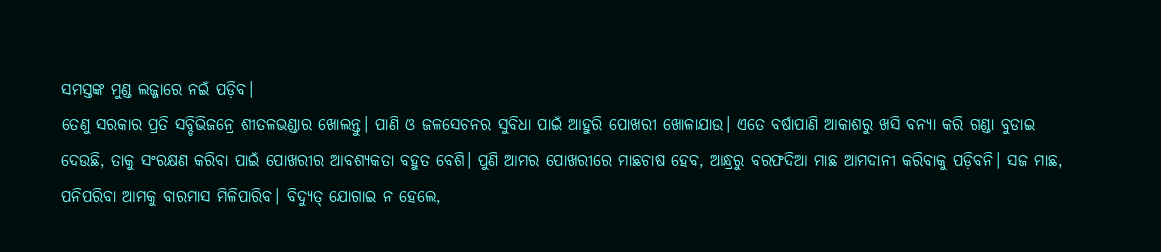ସମସ୍ତଙ୍କ ମୁଣ୍ଡ ଲଜ୍ଜାରେ ନଇଁ ପଡ଼ିବ।
ତେଣୁ ସରକାର ପ୍ରତି ସବ୍ଡିଭିଜନ୍ରେ ଶୀତଳଭଣ୍ଡାର ଖୋଲନ୍ତୁ। ପାଣି ଓ ଜଳସେଚନର ସୁବିଧା ପାଇଁ ଆହୁରି ପୋଖରୀ ଖୋଳାଯାଉ। ଏତେ ବର୍ଷାପାଣି ଆକାଶରୁ ଖସି ବନ୍ୟା କରି ଗଣ୍ଡା ବୁଡାଇ ଦେଉଛି, ତାକୁ ସଂରକ୍ଷଣ କରିବା ପାଇଁ ପୋଖରୀର ଆବଶ୍ୟକତା ବହୁତ ବେଶି। ପୁଣି ଆମର ପୋଖରୀରେ ମାଛଚାଷ ହେବ, ଆନ୍ଧ୍ରରୁ ବରଫଦିଆ ମାଛ ଆମଦାନୀ କରିବାକୁ ପଡ଼ିବନି। ସଜ ମାଛ, ପନିପରିବା ଆମକୁ ବାରମାସ ମିଳିପାରିବ। ବିଦ୍ୟୁତ୍ ଯୋଗାଇ ନ ହେଲେ,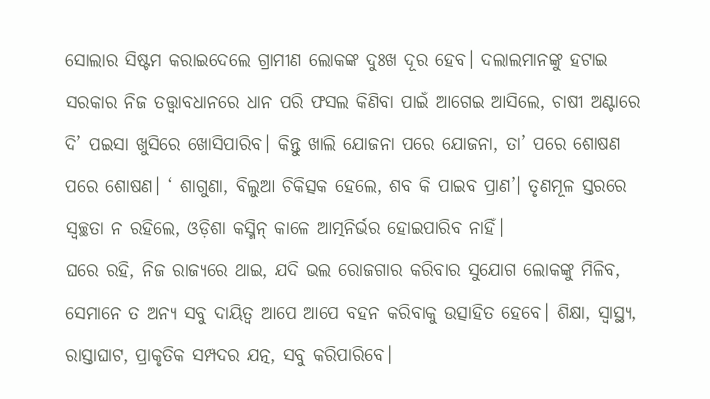ସୋଲାର ସିଷ୍ଟମ କରାଇଦେଲେ ଗ୍ରାମୀଣ ଲୋକଙ୍କ ଦୁଃଖ ଦୂର ହେବ। ଦଲାଲମାନଙ୍କୁ ହଟାଇ ସରକାର ନିଜ ତତ୍ତ୍ୱାବଧାନରେ ଧାନ ପରି ଫସଲ କିଣିବା ପାଇଁ ଆଗେଇ ଆସିଲେ, ଚାଷୀ ଅଣ୍ଟାରେ ଦି’ ପଇସା ଖୁସିରେ ଖୋସିପାରିବ। କିନ୍ତୁ ଖାଲି ଯୋଜନା ପରେ ଯୋଜନା, ତା’ ପରେ ଶୋଷଣ ପରେ ଶୋଷଣ। ‘ ଶାଗୁଣା, ବିଲୁଆ ଚିକିତ୍ସକ ହେଲେ, ଶବ କି ପାଇବ ପ୍ରାଣ’। ତୃଣମୂଳ ସ୍ତରରେ ସ୍ବଚ୍ଛତା ନ ରହିଲେ, ଓଡ଼ିଶା କସ୍ମିନ୍ କାଳେ ଆତ୍ମନିର୍ଭର ହୋଇପାରିବ ନାହିଁ।
ଘରେ ରହି, ନିଜ ରାଜ୍ୟରେ ଥାଇ, ଯଦି ଭଲ ରୋଜଗାର କରିବାର ସୁଯୋଗ ଲୋକଙ୍କୁ ମିଳିବ, ସେମାନେ ତ ଅନ୍ୟ ସବୁ ଦାୟିତ୍ୱ ଆପେ ଆପେ ବହନ କରିବାକୁ ଉତ୍ସାହିତ ହେବେ। ଶିକ୍ଷା, ସ୍ବାସ୍ଥ୍ୟ, ରାସ୍ତାଘାଟ, ପ୍ରାକୃତିକ ସମ୍ପଦର ଯତ୍ନ, ସବୁ କରିପାରିବେ।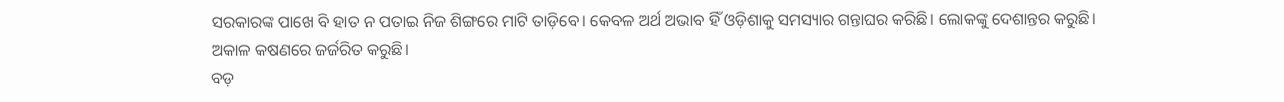ସରକାରଙ୍କ ପାଖେ ବି ହାତ ନ ପତାଇ ନିଜ ଶିଙ୍ଗରେ ମାଟି ତାଡ଼ିବେ। କେବଳ ଅର୍ଥ ଅଭାବ ହିଁ ଓଡ଼ିଶାକୁ ସମସ୍ୟାର ଗନ୍ତାଘର କରିଛି। ଲୋକଙ୍କୁ ଦେଶାନ୍ତର କରୁଛି। ଅକାଳ କଷଣରେ ଜର୍ଜରିତ କରୁଛି।
ବଡ଼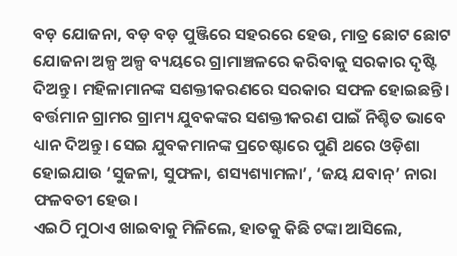ବଡ଼ ଯୋଜନା, ବଡ଼ ବଡ଼ ପୁଞ୍ଜିରେ ସହରରେ ହେଉ, ମାତ୍ର ଛୋଟ ଛୋଟ ଯୋଜନା ଅଳ୍ପ ଅଳ୍ପ ବ୍ୟୟରେ ଗ୍ରାମାଞ୍ଚଳରେ କରିବାକୁ ସରକାର ଦୃଷ୍ଟି ଦିଅନ୍ତୁ। ମହିଳାମାନଙ୍କ ସଶକ୍ତୀକରଣରେ ସରକାର ସଫଳ ହୋଇଛନ୍ତି। ବର୍ତ୍ତମାନ ଗ୍ରାମର ଗ୍ରାମ୍ୟ ଯୁବକଙ୍କର ସଶକ୍ତୀକରଣ ପାଇଁ ନିଶ୍ଚିତ ଭାବେ ଧ୍ୟାନ ଦିଅନ୍ତୁ। ସେଇ ଯୁବକମାନଙ୍କ ପ୍ରଚେଷ୍ଟାରେ ପୁଣି ଥରେ ଓଡ଼ିଶା ହୋଇଯାଉ ‘ସୁଜଳା, ସୁଫଳା, ଶସ୍ୟଶ୍ୟାମଳା’, ‘ଜୟ ଯବାନ୍’ ନାରା ଫଳବତୀ ହେଉ।
ଏଇଠି ମୁଠାଏ ଖାଇବାକୁ ମିଳିଲେ, ହାତକୁ କିଛି ଟଙ୍କା ଆସିଲେ,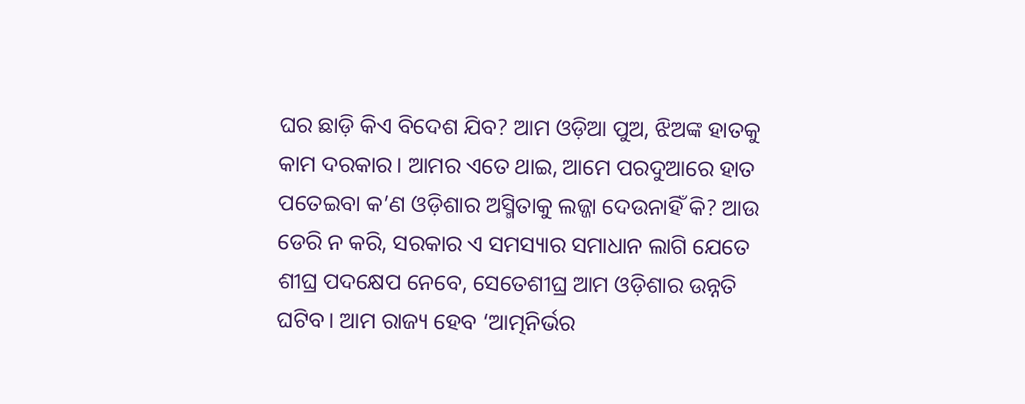ଘର ଛାଡ଼ି କିଏ ବିଦେଶ ଯିବ? ଆମ ଓଡ଼ିଆ ପୁଅ, ଝିଅଙ୍କ ହାତକୁ କାମ ଦରକାର। ଆମର ଏତେ ଥାଇ, ଆମେ ପରଦୁଆରେ ହାତ ପତେଇବା କ’ଣ ଓଡ଼ିଶାର ଅସ୍ମିତାକୁ ଲଜ୍ଜା ଦେଉନାହିଁ କି? ଆଉ ଡେରି ନ କରି, ସରକାର ଏ ସମସ୍ୟାର ସମାଧାନ ଲାଗି ଯେତେ ଶୀଘ୍ର ପଦକ୍ଷେପ ନେବେ, ସେତେଶୀଘ୍ର ଆମ ଓଡ଼ିଶାର ଉନ୍ନତି ଘଟିବ। ଆମ ରାଜ୍ୟ ହେବ ‘ଆତ୍ମନିର୍ଭର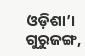ଓଡ଼ିଶା’।
ଗୁରୁଜଙ୍ଗ,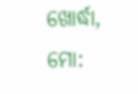ଖୋର୍ଦ୍ଧା, ମୋ: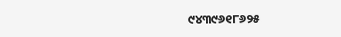୯୪୩୯୬୧୮୬୨୫